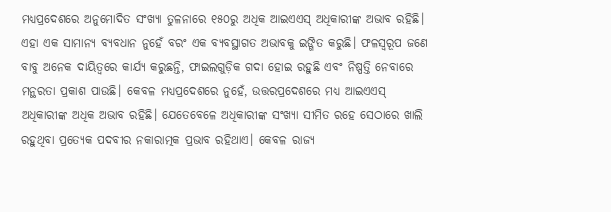ମଧ୍ୟପ୍ରଦେଶରେ ଅନୁମୋଦିତ ସଂଖ୍ୟା ତୁଳନାରେ ୧୫୦ରୁ ଅଧିକ ଆଇଏଏସ୍ ଅଧିକାରୀଙ୍କ ଅଭାବ ରହିଛି। ଏହା ଏକ ସାମାନ୍ୟ ବ୍ୟବଧାନ ନୁହେଁ ବରଂ ଏକ ବ୍ୟବସ୍ଥାଗତ ଅଭାବକୁ ଇଙ୍ଗିତ କରୁଛି। ଫଳସ୍ବରୂପ ଜଣେ ବାବୁ ଅନେକ ଦାୟିତ୍ୱରେ କାର୍ଯ୍ୟ କରୁଛନ୍ତି, ଫାଇଲଗୁଡ଼ିକ ଗଦା ହୋଇ ରହୁଛି ଏବଂ ନିଷ୍ପତ୍ତି ନେବାରେ ମନ୍ଥରତା ପ୍ରକାଶ ପାଉଛି। କେବଳ ମଧ୍ୟପ୍ରଦେଶରେ ନୁହେଁ, ଉତ୍ତରପ୍ରଦେଶରେ ମଧ୍ୟ ଆଇଏଏସ୍ ଅଧିକାରୀଙ୍କ ଅଧିକ ଅଭାବ ରହିଛି। ଯେତେବେଳେ ଅଧିକାରୀଙ୍କ ସଂଖ୍ୟା ସୀମିତ ରହେ ସେଠାରେ ଖାଲି ରହୁଥିବା ପ୍ରତ୍ୟେକ ପଦବୀର ନକାରାତ୍ମକ ପ୍ରଭାବ ରହିଥାଏ। କେବଳ ରାଜ୍ୟ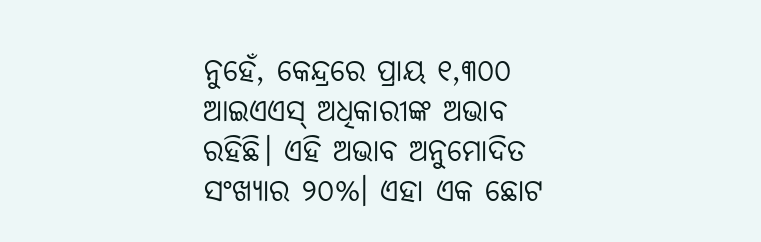ନୁହେଁ, କେନ୍ଦ୍ରରେ ପ୍ରାୟ ୧,୩୦୦ ଆଇଏଏସ୍ ଅଧିକାରୀଙ୍କ ଅଭାବ ରହିଛି। ଏହି ଅଭାବ ଅନୁମୋଦିତ ସଂଖ୍ୟାର ୨୦%। ଏହା ଏକ ଛୋଟ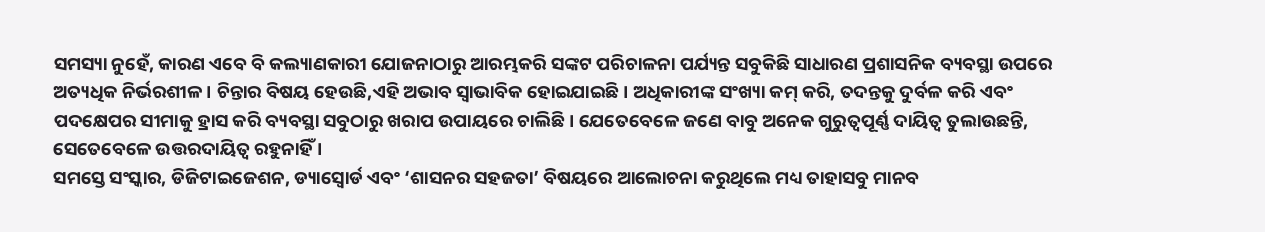ସମସ୍ୟା ନୁହେଁ, କାରଣ ଏବେ ବି କଲ୍ୟାଣକାରୀ ଯୋଜନାଠାରୁ ଆରମ୍ଭକରି ସଙ୍କଟ ପରିଚାଳନା ପର୍ଯ୍ୟନ୍ତ ସବୁକିଛି ସାଧାରଣ ପ୍ରଶାସନିକ ବ୍ୟବସ୍ଥା ଉପରେ ଅତ୍ୟଧିକ ନିର୍ଭରଶୀଳ। ଚିନ୍ତାର ବିଷୟ ହେଉଛି,ଏହି ଅଭାବ ସ୍ବାଭାବିକ ହୋଇଯାଇଛି। ଅଧିକାରୀଙ୍କ ସଂଖ୍ୟା କମ୍ କରି, ତଦନ୍ତକୁ ଦୁର୍ବଳ କରି ଏବଂ ପଦକ୍ଷେପର ସୀମାକୁ ହ୍ରାସ କରି ବ୍ୟବସ୍ଥା ସବୁଠାରୁ ଖରାପ ଉପାୟରେ ଚାଲିଛି। ଯେତେବେଳେ ଜଣେ ବାବୁ ଅନେକ ଗୁରୁତ୍ୱପୂର୍ଣ୍ଣ ଦାୟିତ୍ୱ ତୁଲାଉଛନ୍ତି, ସେତେବେଳେ ଉତ୍ତରଦାୟିତ୍ୱ ରହୁନାହିଁ ।
ସମସ୍ତେ ସଂସ୍କାର, ଡିଜିଟାଇଜେଶନ, ଡ୍ୟାସ୍ବୋର୍ଡ ଏବଂ ‘ଶାସନର ସହଜତା’ ବିଷୟରେ ଆଲୋଚନା କରୁଥିଲେ ମଧ୍ୟ ତାହାସବୁ ମାନବ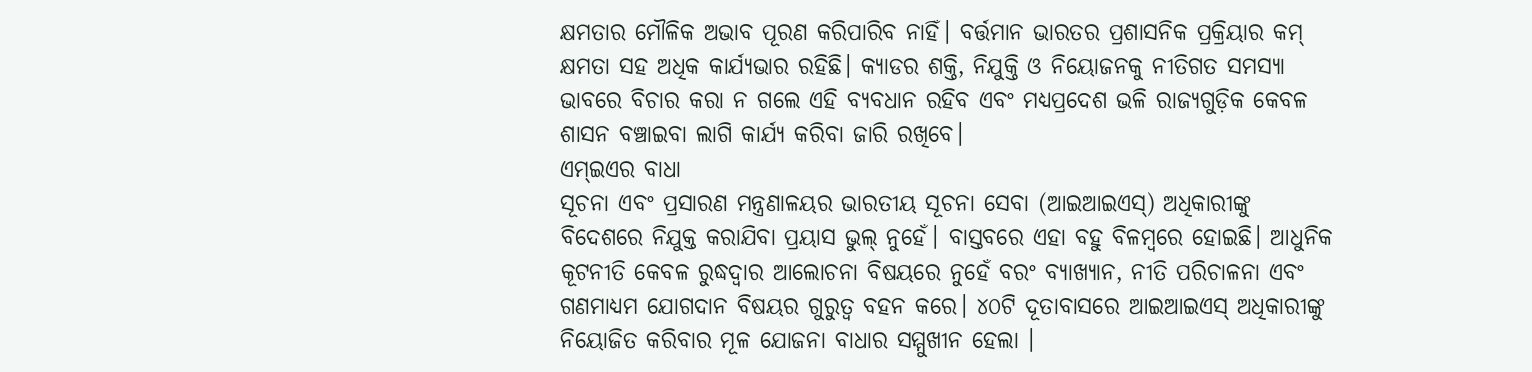କ୍ଷମତାର ମୌଳିକ ଅଭାବ ପୂରଣ କରିପାରିବ ନାହିଁ। ବର୍ତ୍ତମାନ ଭାରତର ପ୍ରଶାସନିକ ପ୍ରକ୍ରିୟାର କମ୍ କ୍ଷମତା ସହ ଅଧିକ କାର୍ଯ୍ୟଭାର ରହିଛି। କ୍ୟାଡର ଶକ୍ତି, ନିଯୁକ୍ତି ଓ ନିୟୋଜନକୁ ନୀତିଗତ ସମସ୍ୟା ଭାବରେ ବିଚାର କରା ନ ଗଲେ ଏହି ବ୍ୟବଧାନ ରହିବ ଏବଂ ମଧ୍ୟପ୍ରଦେଶ ଭଳି ରାଜ୍ୟଗୁଡ଼ିକ କେବଳ ଶାସନ ବଞ୍ଚାଇବା ଲାଗି କାର୍ଯ୍ୟ କରିବା ଜାରି ରଖିବେ।
ଏମ୍ଇଏର ବାଧା
ସୂଚନା ଏବଂ ପ୍ରସାରଣ ମନ୍ତ୍ରଣାଳୟର ଭାରତୀୟ ସୂଚନା ସେବା (ଆଇଆଇଏସ୍) ଅଧିକାରୀଙ୍କୁ ବିଦେଶରେ ନିଯୁକ୍ତ କରାଯିବା ପ୍ରୟାସ ଭୁଲ୍ ନୁହେଁ। ବାସ୍ତବରେ ଏହା ବହୁ ବିଳମ୍ବରେ ହୋଇଛି। ଆଧୁନିକ କୂଟନୀତି କେବଳ ରୁଦ୍ଧଦ୍ୱାର ଆଲୋଚନା ବିଷୟରେ ନୁହେଁ ବରଂ ବ୍ୟାଖ୍ୟାନ, ନୀତି ପରିଚାଳନା ଏବଂ ଗଣମାଧ୍ୟମ ଯୋଗଦାନ ବିଷୟର ଗୁରୁତ୍ୱ ବହନ କରେ। ୪୦ଟି ଦୂତାବାସରେ ଆଇଆଇଏସ୍ ଅଧିକାରୀଙ୍କୁ ନିୟୋଜିତ କରିବାର ମୂଳ ଯୋଜନା ବାଧାର ସମ୍ମୁଖୀନ ହେଲା ।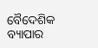ବୈଦେଶିକ ବ୍ୟାପାର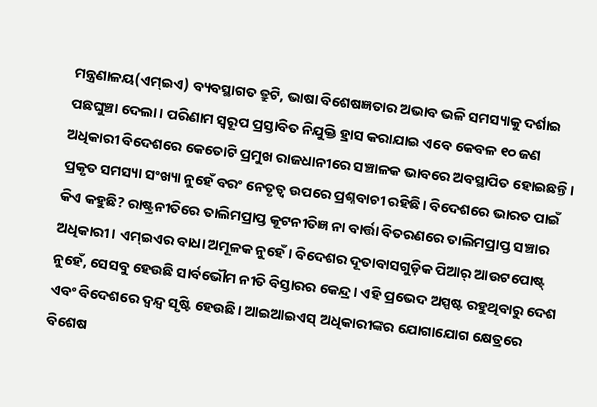ମନ୍ତ୍ରଣାଳୟ(ଏମ୍ଇଏ) ବ୍ୟବସ୍ଥାଗତ ତ୍ରୁଟି, ଭାଷା ବିଶେଷଜ୍ଞତାର ଅଭାବ ଭଳି ସମସ୍ୟାକୁ ଦର୍ଶାଇ ପଛଘୁଞ୍ଚା ଦେଲା। ପରିଣାମ ସ୍ବରୂପ ପ୍ରସ୍ତାବିତ ନିଯୁକ୍ତି ହ୍ରାସ କରାଯାଇ ଏବେ କେବଳ ୧୦ ଜଣ ଅଧିକାରୀ ବିଦେଶରେ କେତୋଟି ପ୍ରମୁଖ ରାଜଧାନୀରେ ସଞ୍ଚାଳକ ଭାବରେ ଅବସ୍ଥାପିତ ହୋଇଛନ୍ତି। ପ୍ରକୃତ ସମସ୍ୟା ସଂଖ୍ୟା ନୁହେଁ ବରଂ ନେତୃତ୍ୱ ଉପରେ ପ୍ରଶ୍ନବାଚୀ ରହିଛି। ବିଦେଶରେ ଭାରତ ପାଇଁ କିଏ କହୁଛି? ରାଷ୍ଟ୍ରନୀତିରେ ତାଲିମପ୍ରାପ୍ତ କୂଟନୀତିଜ୍ଞ ନା ବାର୍ତ୍ତା ବିତରଣରେ ତାଲିମପ୍ରାପ୍ତ ସଞ୍ଚାର ଅଧିକାରୀ। ଏମ୍ଇଏର ବାଧା ଅମୂଳକ ନୁହେଁ। ବିଦେଶର ଦୂତାବାସଗୁଡ଼ିକ ପିଆର୍ ଆଉଟପୋଷ୍ଟ୍ ନୁହେଁ, ସେସବୁ ହେଉଛି ସାର୍ବଭୌମ ନୀତି ବିସ୍ତାରର କେନ୍ଦ୍ର। ଏହି ପ୍ରଭେଦ ଅସ୍ପଷ୍ଟ ରହୁଥିବାରୁ ଦେଶ ଏବଂ ବିଦେଶରେ ଦ୍ୱନ୍ଦ୍ୱ ସୃଷ୍ଟି ହେଉଛି। ଆଇଆଇଏସ୍ ଅଧିକାରୀଙ୍କର ଯୋଗାଯୋଗ କ୍ଷେତ୍ରରେ ବିଶେଷ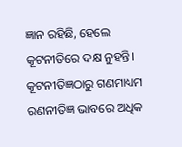ଜ୍ଞାନ ରହିଛି, ହେଲେ କୂଟନୀତିରେ ଦକ୍ଷ ନୁହନ୍ତି। କୂଟନୀତିଜ୍ଞଠାରୁ ଗଣମାଧ୍ୟମ ରଣନୀତିଜ୍ଞ ଭାବରେ ଅଧିକ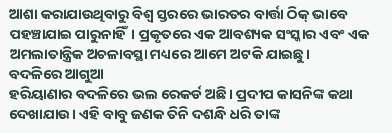ଆଶା କରାଯାଉଥିବାରୁ ବିଶ୍ୱ ସ୍ତରରେ ଭାରତର ବାର୍ତ୍ତା ଠିକ୍ ଭାବେ ପହଞ୍ଚାଯାଇ ପାରୁନାହିଁ। ପ୍ରକୃତରେ ଏକ ଆବଶ୍ୟକ ସଂସ୍କାର ଏବଂ ଏକ ଅମଲାତାନ୍ତ୍ରିକ ଅଚଳାବସ୍ଥା ମଧ୍ୟରେ ଆମେ ଅଟକି ଯାଇଛୁ।
ବଦଳିରେ ଆଗୁଆ
ହରିୟାଣାର ବଦଳିରେ ଭଲ ରେକର୍ଡ ଅଛି। ପ୍ରଦୀପ କାସନିଙ୍କ କଥା ଦେଖାଯାଉ। ଏହି ବାବୁ ଜଣକ ତିନି ଦଶନ୍ଧି ଧରି ତାଙ୍କ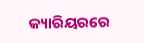କ୍ୟାରିୟରରେ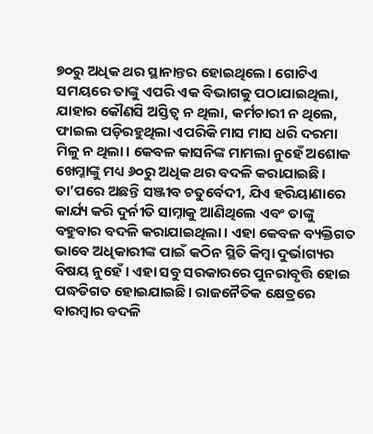୭୦ରୁ ଅଧିକ ଥର ସ୍ଥାନାନ୍ତର ହୋଇଥିଲେ। ଗୋଟିଏ ସମୟରେ ତାଙ୍କୁ ଏପରି ଏକ ବିଭାଗକୁ ପଠାଯାଇଥିଲା, ଯାହାର କୌଣସି ଅସ୍ତିତ୍ୱ ନ ଥିଲା, କର୍ମଚାରୀ ନ ଥିଲେ, ଫାଇଲ ପଡ଼ିରହୁଥିଲା ଏପରିକି ମାସ ମାସ ଧରି ଦରମା ମିଳୁ ନ ଥିଲା। କେବଳ କାସନିଙ୍କ ମାମଲା ନୁହେଁ ଅଶୋକ ଖେମ୍କାଙ୍କୁ ମଧ୍ୟ ୬୦ରୁ ଅଧିକ ଥର ବଦଳି କରାଯାଇଛି। ତା’ପରେ ଅଛନ୍ତି ସଞ୍ଜୀବ ଚତୁର୍ବେଦୀ, ଯିଏ ହରିୟାଣାରେ କାର୍ଯ୍ୟ କରି ଦୁର୍ନୀତି ସାମ୍ନାକୁ ଆଣିଥିଲେ ଏବଂ ତାଙ୍କୁ ବହୁବାର ବଦଳି କରାଯାଇଥିଲା। ଏହା କେବଳ ବ୍ୟକ୍ତିଗତ ଭାବେ ଅଧିକାରୀଙ୍କ ପାଇଁ କଠିନ ସ୍ଥିତି କିମ୍ବା ଦୁର୍ଭାଗ୍ୟର ବିଷୟ ନୁହେଁ। ଏହା ସବୁ ସରକାରରେ ପୁନରାବୃତ୍ତି ହୋଇ ପଦ୍ଧତିଗତ ହୋଇଯାଇଛି। ରାଜନୈତିକ କ୍ଷେତ୍ରରେ ବାରମ୍ବାର ବଦଳି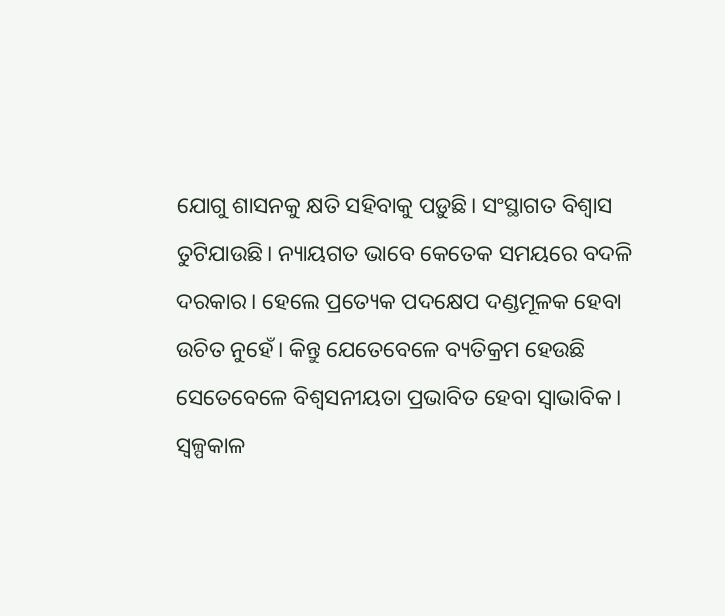ଯୋଗୁ ଶାସନକୁ କ୍ଷତି ସହିବାକୁ ପଡ଼ୁଛି। ସଂସ୍ଥାଗତ ବିଶ୍ୱାସ ତୁଟିଯାଉଛି। ନ୍ୟାୟଗତ ଭାବେ କେତେକ ସମୟରେ ବଦଳି ଦରକାର। ହେଲେ ପ୍ରତ୍ୟେକ ପଦକ୍ଷେପ ଦଣ୍ଡମୂଳକ ହେବା ଉଚିତ ନୁହେଁ। କିନ୍ତୁ ଯେତେବେଳେ ବ୍ୟତିକ୍ରମ ହେଉଛି ସେତେବେଳେ ବିଶ୍ୱସନୀୟତା ପ୍ରଭାବିତ ହେବା ସ୍ବାଭାବିକ। ସ୍ବଳ୍ପକାଳ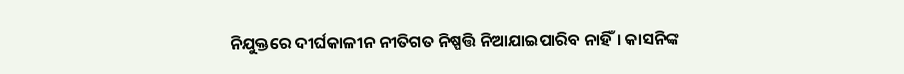ନିଯୁକ୍ତରେ ଦୀର୍ଘକାଳୀନ ନୀତିଗତ ନିଷ୍ପତ୍ତି ନିଆଯାଇପାରିବ ନାହିଁ। କାସନିଙ୍କ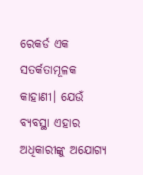ରେକର୍ଡ ଏକ ସତର୍କତାମୂଳକ କାହାଣୀ। ଯେଉଁ ବ୍ୟବସ୍ଥା ଏହାର ଅଧିକାରୀଙ୍କୁ ଅଯୋଗ୍ୟ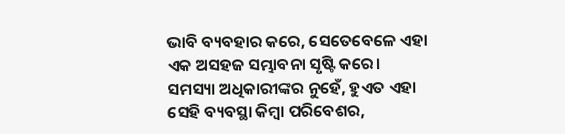ଭାବି ବ୍ୟବହାର କରେ, ସେତେବେଳେ ଏହା ଏକ ଅସହଜ ସମ୍ଭାବନା ସୃଷ୍ଟି କରେ। ସମସ୍ୟା ଅଧିକାରୀଙ୍କର ନୁହେଁ, ହୁଏତ ଏହା ସେହି ବ୍ୟବସ୍ଥା କିମ୍ବା ପରିବେଶର,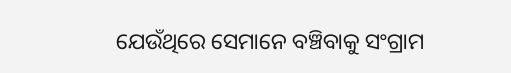ଯେଉଁଥିରେ ସେମାନେ ବଞ୍ଚିବାକୁ ସଂଗ୍ରାମ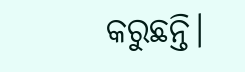କରୁଛନ୍ତି।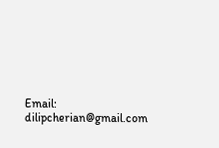Email: dilipcherian@gmail.com